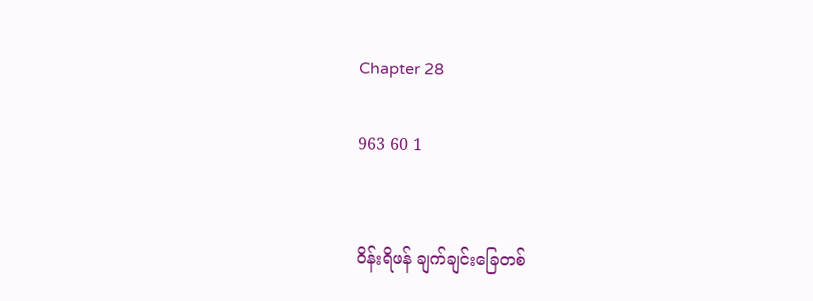Chapter 28

963 60 1


ဝိန်းရိဖန် ချက်ချင်းခြေတစ်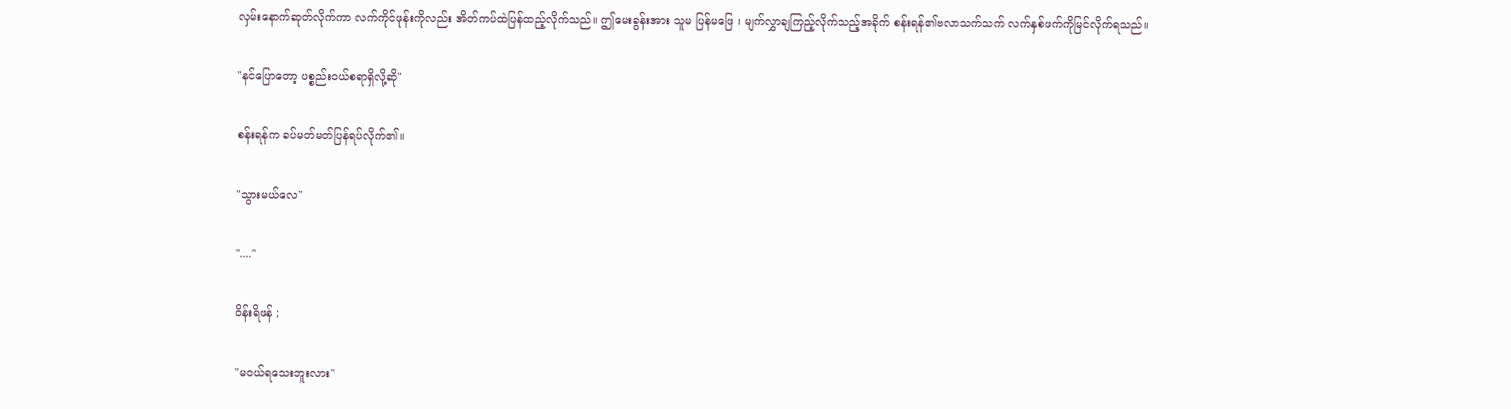လှမ်းနောက်ဆုတ်လိုက်ကာ လက်ကိုင်ဖုန်းကိုလည်း အိတ်ကပ်ထဲပြန်ထည့်လိုက်သည်။ ဤမေးခွန်းအား သူမ ပြန်မဖြေ ၊ မျက်လွှာချကြည့်လိုက်သည့်အခိုက် စန်းရန်၏ဗလာသက်သက် လက်နှစ်ဖက်ကိုမြင်လိုက်ရသည်။

"နင်ပြောတော့ ပစ္စည်းဝယ်စရာရှိလို့ဆို"

စန်းရန်က ခပ်မတ်မတ်ပြန်ရပ်လိုက်၏။

"သွားမယ်လေ"

"...."

ဝိန်းရိဖန် ;

"မဝယ်ရသေးဘူးလား"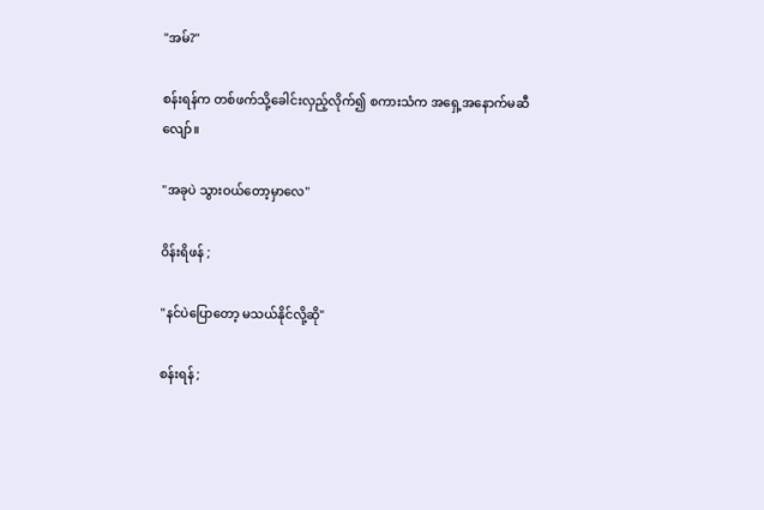"အမ်?"

စန်းရန်က တစ်ဖက်သို့ခေါင်းလှည့်လိုက်၍ စကားသံက အရှေ့အနောက်မဆီလျော်။

"အခုပဲ သွားဝယ်တော့မှာလေ"

ဝိန်းရိဖန် ;

"နင်ပဲပြောတော့ မသယ်နိုင်လို့ဆို"

စန်းရန် ;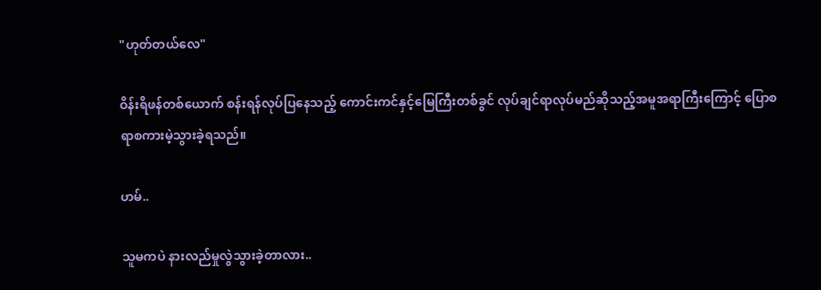"ဟုတ်တယ်လေ"

ဝိန်းရိဖန်တစ်ယောက် စန်းရန်လုပ်ပြနေသည့် ကောင်းကင်နှင့်မြေကြီးတစ်ခွင် လုပ်ချင်ရာလုပ်မည်ဆိုသည့်အမူအရာကြီးကြောင့် ပြောစရာစကားမဲ့သွားခဲ့ရသည်။

ဟမ်..

သူမကပဲ နားလည်မှုလွဲသွားခဲ့တာလား..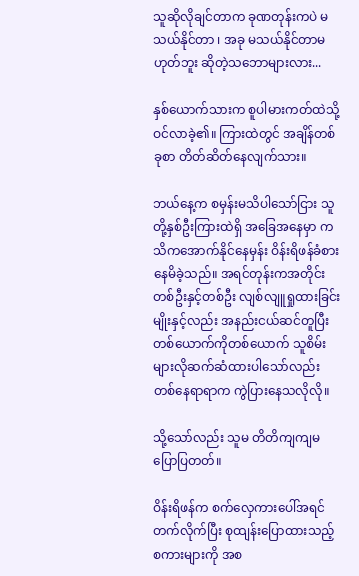သူဆိုလိုချင်တာက ခုဏတုန်းကပဲ မသယ်နိုင်တာ ၊ အခု မသယ်နိုင်တာမဟုတ်ဘူး ဆိုတဲ့သဘောများလား...

နှစ်ယောက်သားက စူပါမားကတ်ထဲသို့ ဝင်လာခဲ့၏။ ကြားထဲတွင် အချိန်တစ်ခုစာ တိတ်ဆိတ်နေလျက်သား။

ဘယ်နေ့က စမှန်းမသိပါသော်ငြား သူတို့နှစ်ဦးကြားထဲရှိ အခြေအနေမှာ ကသိကအောက်နိုင်နေမှန်း ဝိန်းရိဖန်ခံစားနေမိခဲ့သည်။ အရင်တုန်းကအတိုင်း တစ်ဦးနှင့်တစ်ဦး လျစ်လျူရှုထားခြင်းမျိုးနှင့်လည်း အနည်းငယ်ဆင်တူပြီး တစ်ယောက်ကိုတစ်ယောက် သူစိမ်းများလိုဆက်ဆံထားပါသော်လည်း တစ်နေရာရာက ကွဲပြားနေသလိုလို။

သို့သော်လည်း သူမ တိတိကျကျမပြောပြတတ်။

ဝိန်းရိဖန်က စက်လှေကားပေါ်အရင်တက်လိုက်ပြီး စုထျန်းပြောထားသည့်စကားများကို အစ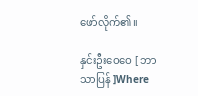ဖော်လိုက်၏။

နှင်းဦးဝေဝေ [ ဘာသာပြန် ]Where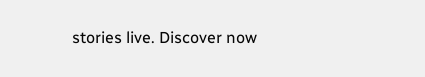stories live. Discover now